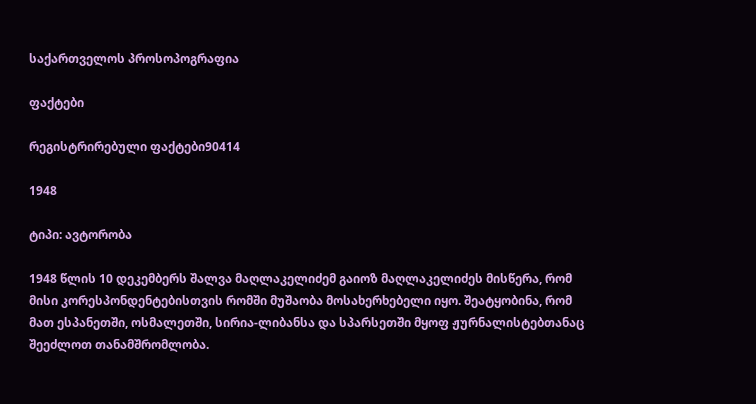საქართველოს პროსოპოგრაფია

ფაქტები

რეგისტრირებული ფაქტები90414

1948

ტიპი: ავტორობა

1948 წლის 10 დეკემბერს შალვა მაღლაკელიძემ გაიოზ მაღლაკელიძეს მისწერა, რომ მისი კორესპონდენტებისთვის რომში მუშაობა მოსახერხებელი იყო. შეატყობინა, რომ მათ ესპანეთში, ოსმალეთში, სირია-ლიბანსა და სპარსეთში მყოფ ჟურნალისტებთანაც შეეძლოთ თანამშრომლობა.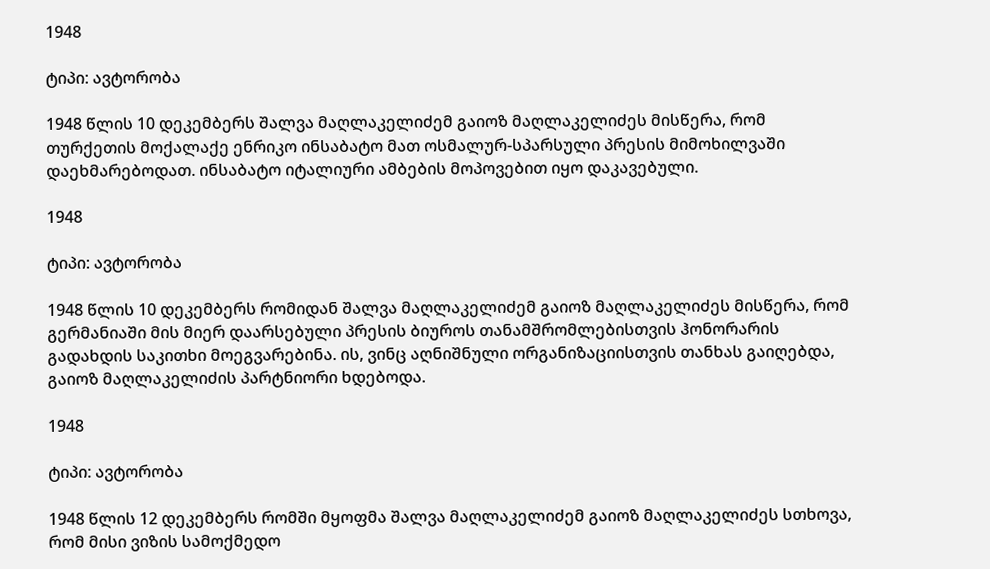1948

ტიპი: ავტორობა

1948 წლის 10 დეკემბერს შალვა მაღლაკელიძემ გაიოზ მაღლაკელიძეს მისწერა, რომ თურქეთის მოქალაქე ენრიკო ინსაბატო მათ ოსმალურ-სპარსული პრესის მიმოხილვაში დაეხმარებოდათ. ინსაბატო იტალიური ამბების მოპოვებით იყო დაკავებული.

1948

ტიპი: ავტორობა

1948 წლის 10 დეკემბერს რომიდან შალვა მაღლაკელიძემ გაიოზ მაღლაკელიძეს მისწერა, რომ გერმანიაში მის მიერ დაარსებული პრესის ბიუროს თანამშრომლებისთვის ჰონორარის გადახდის საკითხი მოეგვარებინა. ის, ვინც აღნიშნული ორგანიზაციისთვის თანხას გაიღებდა, გაიოზ მაღლაკელიძის პარტნიორი ხდებოდა.

1948

ტიპი: ავტორობა

1948 წლის 12 დეკემბერს რომში მყოფმა შალვა მაღლაკელიძემ გაიოზ მაღლაკელიძეს სთხოვა, რომ მისი ვიზის სამოქმედო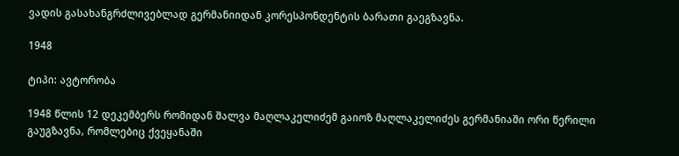ვადის გასახანგრძლივებლად გერმანიიდან კორესპონდენტის ბარათი გაეგზავნა.

1948

ტიპი: ავტორობა

1948 წლის 12 დეკემბერს რომიდან შალვა მაღლაკელიძემ გაიოზ მაღლაკელიძეს გერმანიაში ორი წერილი გაუგზავნა, რომლებიც ქვეყანაში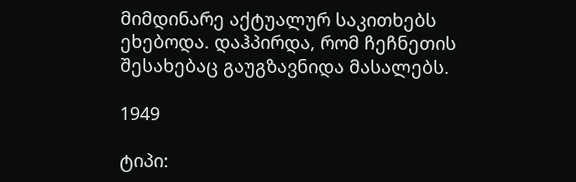მიმდინარე აქტუალურ საკითხებს ეხებოდა. დაჰპირდა, რომ ჩეჩნეთის შესახებაც გაუგზავნიდა მასალებს.

1949

ტიპი: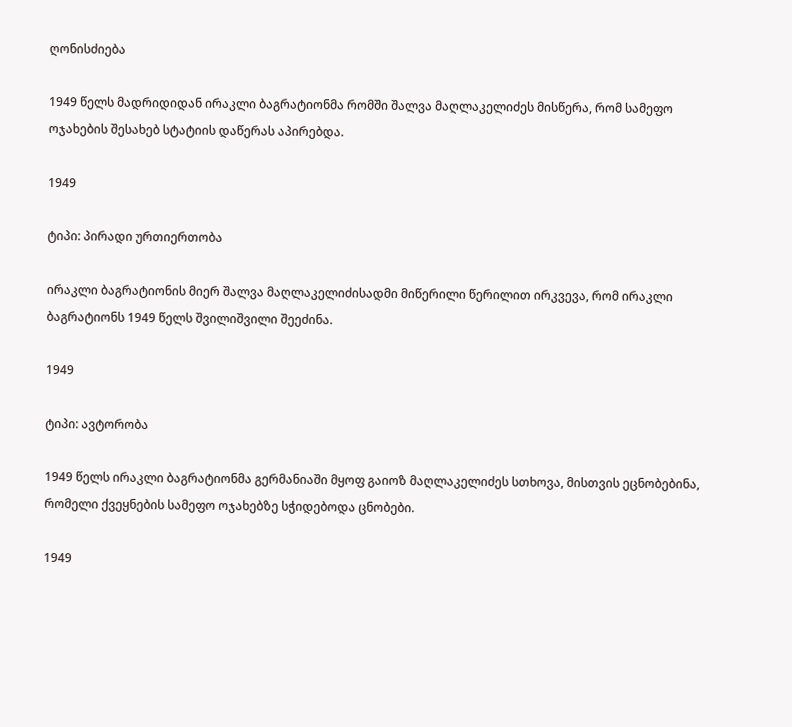ღონისძიება

1949 წელს მადრიდიდან ირაკლი ბაგრატიონმა რომში შალვა მაღლაკელიძეს მისწერა, რომ სამეფო ოჯახების შესახებ სტატიის დაწერას აპირებდა.

1949

ტიპი: პირადი ურთიერთობა

ირაკლი ბაგრატიონის მიერ შალვა მაღლაკელიძისადმი მიწერილი წერილით ირკვევა, რომ ირაკლი ბაგრატიონს 1949 წელს შვილიშვილი შეეძინა.

1949

ტიპი: ავტორობა

1949 წელს ირაკლი ბაგრატიონმა გერმანიაში მყოფ გაიოზ მაღლაკელიძეს სთხოვა, მისთვის ეცნობებინა, რომელი ქვეყნების სამეფო ოჯახებზე სჭიდებოდა ცნობები.

1949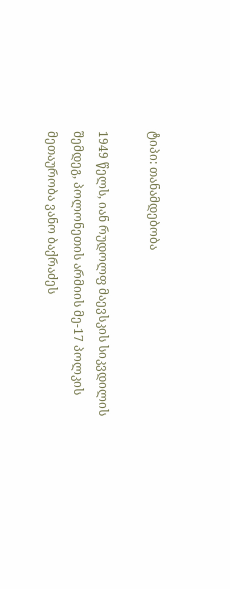ტიპი: თანამდებობა

1949 წელს, იან რუდოლფ მაევსკის სიკვდილის შემდეგ, პოლონეთის არმიის მე-17 პოლკის მეთაურობა ვანო ბაქრაძეს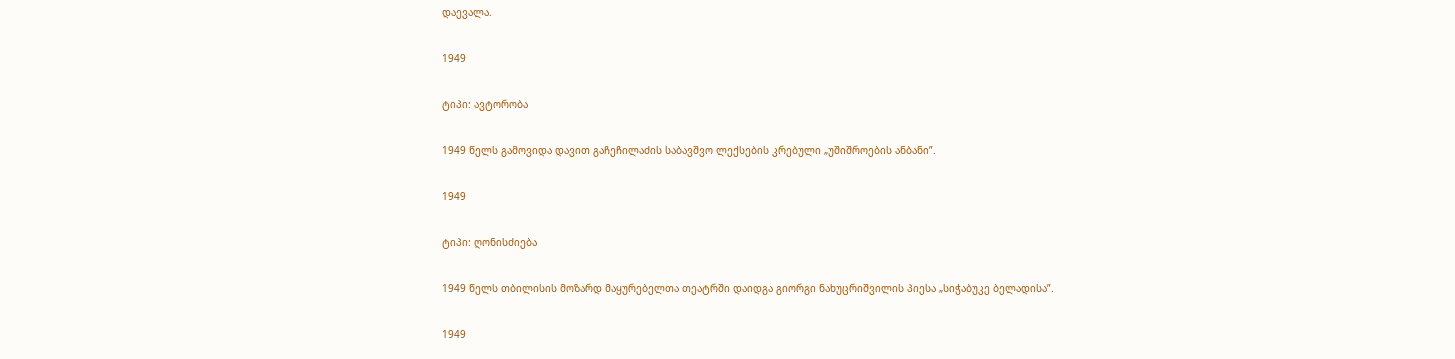დაევალა.

1949

ტიპი: ავტორობა

1949 წელს გამოვიდა დავით გაჩეჩილაძის საბავშვო ლექსების კრებული „უშიშროების ანბანი”.

1949

ტიპი: ღონისძიება

1949 წელს თბილისის მოზარდ მაყურებელთა თეატრში დაიდგა გიორგი ნახუცრიშვილის პიესა „სიჭაბუკე ბელადისა”.

1949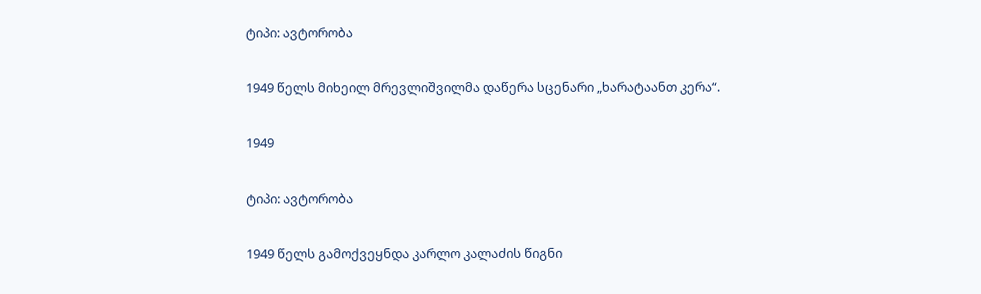ტიპი: ავტორობა

1949 წელს მიხეილ მრევლიშვილმა დაწერა სცენარი „ხარატაანთ კერა“.

1949

ტიპი: ავტორობა

1949 წელს გამოქვეყნდა კარლო კალაძის წიგნი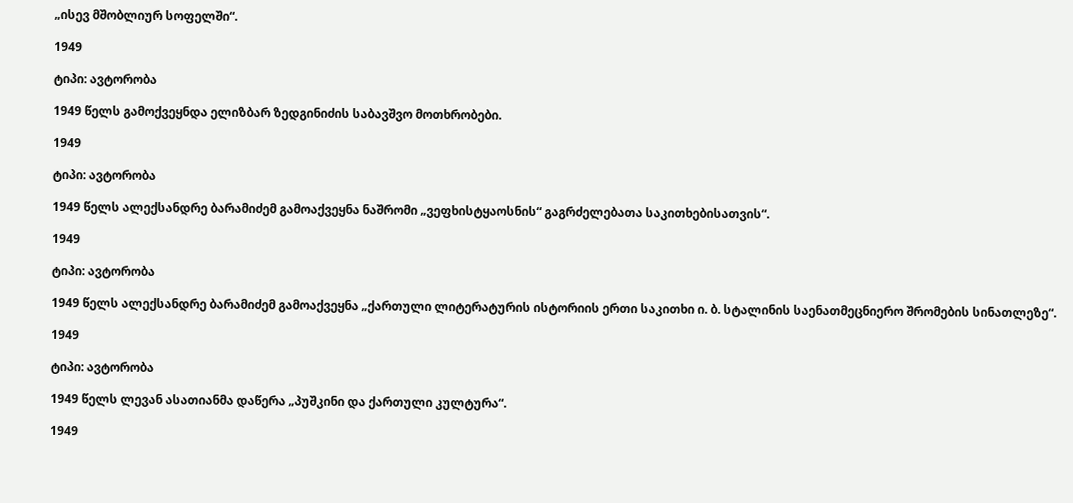„ისევ მშობლიურ სოფელში“.

1949

ტიპი: ავტორობა

1949 წელს გამოქვეყნდა ელიზბარ ზედგინიძის საბავშვო მოთხრობები.

1949

ტიპი: ავტორობა

1949 წელს ალექსანდრე ბარამიძემ გამოაქვეყნა ნაშრომი „ვეფხისტყაოსნის“ გაგრძელებათა საკითხებისათვის“.

1949

ტიპი: ავტორობა

1949 წელს ალექსანდრე ბარამიძემ გამოაქვეყნა „ქართული ლიტერატურის ისტორიის ერთი საკითხი ი. ბ. სტალინის საენათმეცნიერო შრომების სინათლეზე“.

1949

ტიპი: ავტორობა

1949 წელს ლევან ასათიანმა დაწერა „პუშკინი და ქართული კულტურა“.

1949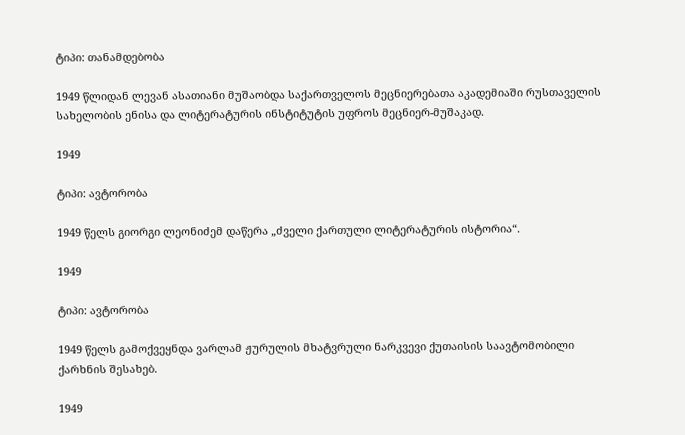ტიპი: თანამდებობა

1949 წლიდან ლევან ასათიანი მუშაობდა საქართველოს მეცნიერებათა აკადემიაში რუსთაველის სახელობის ენისა და ლიტერატურის ინსტიტუტის უფროს მეცნიერ-მუშაკად.

1949

ტიპი: ავტორობა

1949 წელს გიორგი ლეონიძემ დაწერა „ძველი ქართული ლიტერატურის ისტორია“.

1949

ტიპი: ავტორობა

1949 წელს გამოქვეყნდა ვარლამ ჟურულის მხატვრული ნარკვევი ქუთაისის საავტომობილი ქარხნის შესახებ.

1949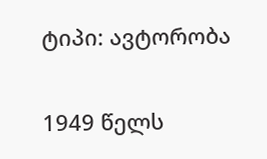ტიპი: ავტორობა

1949 წელს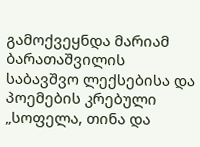გამოქვეყნდა მარიამ ბარათაშვილის საბავშვო ლექსებისა და პოემების კრებული „სოფელა, თინა და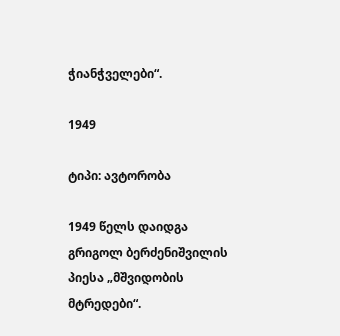ჭიანჭველები“.

1949

ტიპი: ავტორობა

1949 წელს დაიდგა გრიგოლ ბერძენიშვილის პიესა „მშვიდობის მტრედები“.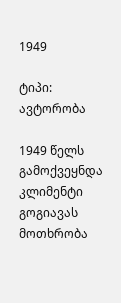1949

ტიპი: ავტორობა

1949 წელს გამოქვეყნდა კლიმენტი გოგიავას მოთხრობა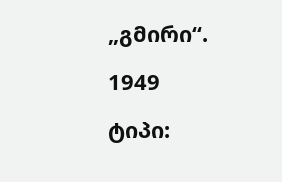„გმირი“.

1949

ტიპი: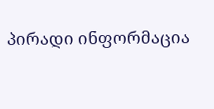პირადი ინფორმაცია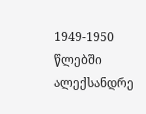1949-1950 წლებში ალექსანდრე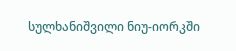სულხანიშვილი ნიუ-იორკში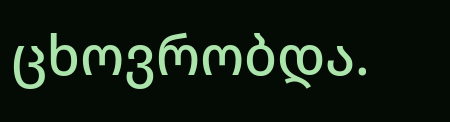ცხოვრობდა.